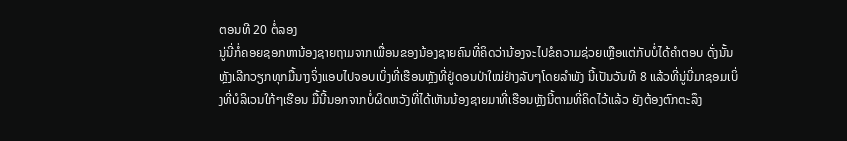ຕອນທີ 20 ຕໍ່ລອງ
ນູ່ນີ່ກໍ່ຄອຍຊອກຫານ້ອງຊາຍຖາມຈາກເພື່ອນຂອງນ້ອງຊາຍຄົນທີ່ຄິດວ່ານ້ອງຈະໄປຂໍຄວາມຊ່ວຍເຫຼືອແຕ່ກັບບໍ່ໄດ້ຄຳຕອບ ດັ່ງນັ້ນຫຼັງເລີກວຽກທຸກມື້ນາງຈິ່ງແອບໄປຈອບເບິ່ງທີ່ເຮືອນຫຼັງທີ່ຢູ່ດອນປ່າໃໝ່ຢ່າງລັບໆໂດຍລຳພັງ ນີ້ເປັນວັນທີ 8 ແລ້ວທີ່ນູ່ນີ່ມາຊອມເບິ່ງທີ່ບໍລິເວນໃກ້ໆເຮືອນ ມື້ນີ້ນອກຈາກບໍ່ຜິດຫວັງທີ່ໄດ້ເຫັນນ້ອງຊາຍມາທີ່ເຮືອນຫຼັງນີ້ຕາມທີ່ຄິດໄວ້ແລ້ວ ຍັງຕ້ອງຕົກຕະລຶງ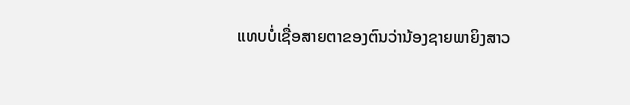ແທບບໍ່ເຊື່ອສາຍຕາຂອງຕົນວ່ານ້ອງຊາຍພາຍິງສາວ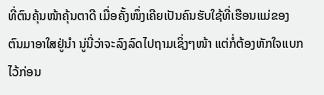ທີ່ຕົນຄຸ້ນໜ້າຄຸ້ນຕາດີ ເມື່ອຄັ້ງໜຶ່ງເຄີຍເປັນຄົນຮັບໃຊ້ທີ່ເຮືອນແມ່ຂອງຕົນມາອາໃສຢູ່ນຳ ນູ່ນີ່ວ່າຈະລົງລົດໄປຖາມເຊິ່ງໆໜ້າ ແຕ່ກໍ່ຕ້ອງຫັກໃຈແບກໄວ້ກ່ອນ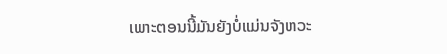ເພາະຕອນນີ້ມັນຍັງບໍ່ແມ່ນຈັງຫວະ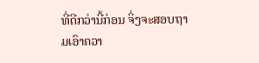ທີ່ດີກວ່ານີ້ກ່ອນ ຈິ່ງຈະສອບຖາມເອົາຄວາ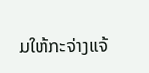ມໃຫ້ກະຈ່າງແຈ້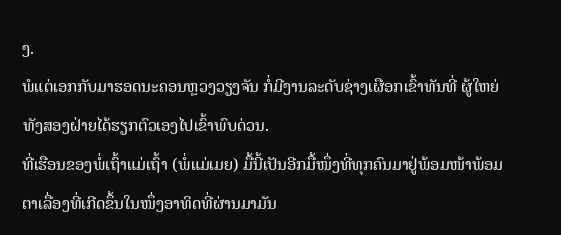ງ.
ພໍແຕ່ເອກກັບມາຮອດນະຄອນຫຼວງວຽງຈັນ ກໍ່ມີງານລະດັບຊ່າງເຜືອກເຂົ້າທັນທີ່ ຜູ້ໃຫຍ່ທັງສອງຝ່າຍໄດ້ຮຽກຕົວເອງໄປເຂົ້າພົບດ່ວນ.
ທີ່ເຮືອນຂອງພໍ່ເຖົ້າແມ່ເຖົ້າ (ພໍ່ແມ່ເມຍ) ມື້ນີ້ເປັນອີກມື້ໜຶ່ງທີ່ທຸກຄົນມາຢູ່ພ້ອມໜ້າພ້ອມຕາເລື່ອງທີ່ເກີດຂຶ້ນໃນໜຶ່ງອາທິດທີ່ຜ່ານມາມັນ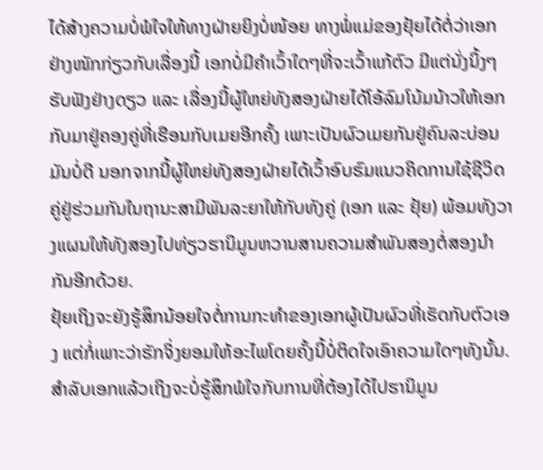ໄດ້ສ້າງຄວາມບໍ່ພໍໃຈໃຫ້ທາງຝ່າຍຍິງບໍ່ໜ້ອຍ ທາງພໍ່ແມ່ຂອງຢຸ້ຍໄດ້ຕໍ່ວ່າເອກຢ່າງໜັກກ່ຽວກັບເລື່ອງນີ້ ເອກບໍ່ມີຄຳເວົ້າໃດໆທີ່ຈະເວົ້າແກ້ຕົວ ມີແຕ່ນັ່ງນິ້ງໆຮັບຟັງຢ່າງດຽວ ແລະ ເລື່ອງນີ້ຜູ້ໃຫຍ່ທັງສອງຝ່າຍໄດ້ໂອ້ລົມໂນ້ມນ້າວໃຫ້ເອກກັບມາຢູ່ຄອງຄູ່ທີ່ເຮືອນກັບເມຍອີກຄັ້ງ ເພາະເປັນຜົວເມຍກັນຢູ່ຄົນລະບ່ອນມັນບໍ່ດີ ນອກຈາກນີ້ຜູ້ໃຫຍ່ທັງສອງຝ່າຍໄດ້ເວົ້າອົບຮົມແນວຄິດການໃຊ້ຊີວິດຄູ່ຢູ່ຮ່ວມກັນໃນຖານະສາມີພັນລະຍາໃຫ້ກັບທັງຄູ່ (ເອກ ແລະ ຢຸ້ຍ) ພ້ອມທັງວາງແຜນໃຫ້ທັງສອງໄປທ່ຽວຮານິມູນຫວານສານຄວາມສຳພັນສອງຕໍ່ສອງນຳກັນອີກດ້ວຍ.
ຢຸ້ຍເຖິງຈະຍັງຮູ້ສຶກນ້ອຍໃຈຕໍ່ການກະທຳຂອງເອກຜູ້ເປັນຜົວທີ່ເຮັດກັບຕົວເອງ ແຕ່ກໍ່ເພາະວ່າຮັກຈິ່ງຍອມໃຫ້ອະໄພໂດຍຄັ້ງນີ້ບໍ່ຕິດໃຈເອົາຄວາມໃດໆທັງນັ້ນ. ສຳລັບເອກແລ້ວເຖິງຈະບໍ່ຮູ້ສຶກພໍໃຈກັບການທີ່ຕ້ອງໄດ້ໄປຮານິມູນ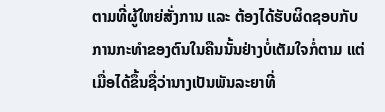ຕາມທີ່ຜູ້ໃຫຍ່ສັ່ງການ ແລະ ຕ້ອງໄດ້ຮັບຜິດຊອບກັບການກະທຳຂອງຕົນໃນຄືນນັ້ນຢ່າງບໍ່ເຕັມໃຈກໍ່ຕາມ ແຕ່ເມື່ອໄດ້ຂຶ້ນຊື່ວ່ານາງເປັນພັນລະຍາທີ່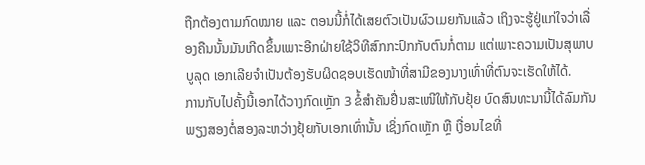ຖືກຕ້ອງຕາມກົດໝາຍ ແລະ ຕອນນີ້ກໍ່ໄດ້ເສຍຕົວເປັນຜົວເມຍກັນແລ້ວ ເຖິງຈະຮູ້ຢູ່ແກ່ໃຈວ່າເລື່ອງຄືນນັ້ນມັນເກີດຂຶ້ນເພາະອີກຝ່າຍໃຊ້ວິທີສົກກະປົກກັບຕົນກໍ່ຕາມ ແຕ່ເພາະຄວາມເປັນສຸພາບບູລຸດ ເອກເລີຍຈຳເປັນຕ້ອງຮັບຜິດຊອບເຮັດໜ້າທີ່ສາມີຂອງນາງເທົ່າທີ່ຕົນຈະເຮັດໃຫ້ໄດ້.
ການກັບໄປຄັ້ງນີ້ເອກໄດ້ວາງກົດເຫຼັກ 3 ຂໍ້ສຳຄັນຢື່ນສະເໜີໃຫ້ກັບຢຸ້ຍ ບົດສົນທະນານີ້ໄດ້ລົມກັນພຽງສອງຕໍ່ສອງລະຫວ່າງຢຸ້ຍກັບເອກເທົ່ານັ້ນ ເຊິ່ງກົດເຫຼັກ ຫຼື ເງື່ອນໄຂທີ່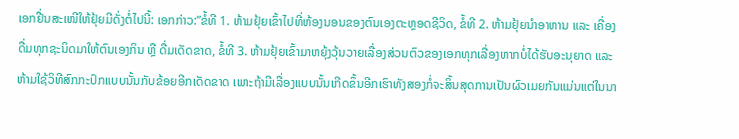ເອກຢື່ນສະເໜີໃຫ້ຢຸ້ຍມີດັ່ງຕໍ່ໄປນີ້: ເອກກ່າວ:”ຂໍ້ທີ 1. ຫ້າມຢຸ້ຍເຂົ້າໄປທີ່ຫ້ອງນອນຂອງຕົນເອງຕະຫຼອດຊີວິດ, ຂໍ້ທີ 2. ຫ້າມຢຸ້ຍນຳອາຫານ ແລະ ເຄື່ອງດື່ມທຸກຊະນິດມາໃຫ້ຕົນເອງກິນ ຫຼື ດື່ມເດັດຂາດ, ຂໍ້ທີ 3. ຫ້າມຢຸ້ຍເຂົ້າມາຫຍຸ້ງວຸ້ນວາຍເລື່ອງສ່ວນຕົວຂອງເອກທຸກເລື່ອງຫາກບໍ່ໄດ້ຮັບອະນຸຍາດ ແລະ ຫ້າມໃຊ້ວິທີສົກກະປົກແບບນັ້ນກັບຂ້ອຍອີກເດັດຂາດ ເພາະຖ້າມີເລື່ອງແບບນັ້ນເກີດຂຶ້ນອີກເຮົາທັງສອງກໍ່ຈະສິ້ນສຸດການເປັນຜົວເມຍກັນແມ່ນແຕ່ໃນນາ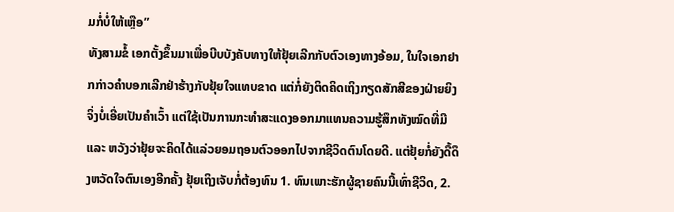ມກໍ່ບໍ່ໃຫ້ເຫຼືອ”
ທັງສາມຂໍ້ ເອກຕັ້ງຂຶ້ນມາເພື່ອບີບບັງຄັບທາງໃຫ້ຢຸ້ຍເລີກກັບຕົວເອງທາງອ້ອມ, ໃນໃຈເອກຢາກກ່າວຄຳບອກເລີກຢ່າຮ້າງກັບຢຸ້ຍໃຈແທບຂາດ ແຕ່ກໍ່ຍັງຕິດຄິດເຖິງກຽດສັກສີຂອງຝ່າຍຍິງ ຈິ່ງບໍ່ເອີ່ຍເປັນຄຳເວົ້າ ແຕ່ໃຊ້ເປັນການກະທຳສະແດງອອກມາແທນຄວາມຮູ້ສຶກທັງໝົດທີ່ມີ ແລະ ຫວັງວ່າຢຸ້ຍຈະຄິດໄດ້ແລ່ວຍອມຖອນຕົວອອກໄປຈາກຊີວິດຕົນໂດຍດີ. ແຕ່ຢຸ້ຍກໍ່ຍັງດື້ດຶງຫວັດໃຈຕົນເອງອີກຄັ້ງ ຢຸ້ຍເຖິງເຈັບກໍ່ຕ້ອງທົນ 1. ທົນເພາະຮັກຜູ້ຊາຍຄົນນີ້ເທົ່າຊີວິດ, 2.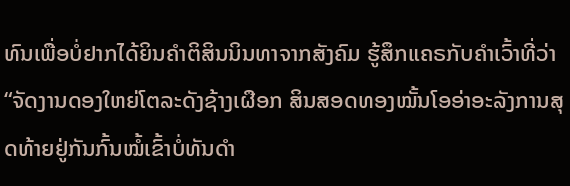ທົນເພື່ອບໍ່ຢາກໄດ້ຍິນຄຳຕິສິນນິນທາຈາກສັງຄົມ ຮູ້ສຶກແຄຣກັບຄຳເວົ້າທີ່ວ່າ “ຈັດງານດອງໃຫຍ່ໂຕລະດັງຊ້າງເຜືອກ ສິນສອດທອງໝັ້ນໂອອ່າອະລັງການສຸດທ້າຍຢູ່ກັນກົ້ນໝໍ້ເຂົ້າບໍ່ທັນດຳ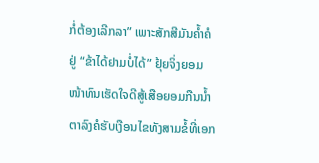ກໍ່ຕ້ອງເລີກລາ” ເພາະສັກສີມັນຄ້ຳຄໍຢູ່ “ຂ້າໄດ້ຢາມບໍ່ໄດ້” ຢຸ້ຍຈິ່ງຍອມໜ້າທົນເຮັດໃຈດີສູ້ເສືອຍອມກືນນ້ຳຕາລົງຄໍຮັບເງືອນໄຂທັງສາມຂໍ້ທີ່ເອກ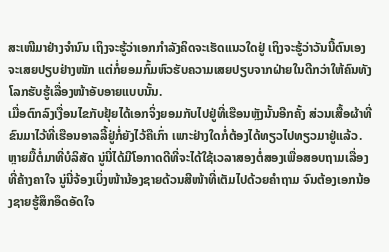ສະເໜີມາຢ່າງຈຳນົນ ເຖິງຈະຮູ້ວ່າເອກກຳລັງຄິດຈະເຮັດແນວໃດຢູ່ ເຖິງຈະຮູ້ວ່າວັນນີ້ຕົນເອງຈະເສຍປຽບຢ່າງໜັກ ແຕ່ກໍ່ຍອມກົ້ມຫົວຮັບຄວາມເສຍປຽບຈາກຝ່າຍໃນດີກວ່າໃຫ້ຄົນທັງໂລກຮັບຮູ້ເລື່ອງໜ້າອັບອາຍແບບນັ້ນ.
ເມື່ອຕົກລົງເງື່ອນໄຂກັບຢຸ້ຍໄດ້ເອກຈິ່ງຍອມກັບໄປຢູ່ທີ່ເຮືອນຫຼັງນັ້ນອີກຄັ້ງ ສ່ວນເສື້ອຜ້າທີ່ຂົນມາໄວ້ທີ່ເຮືອນອາລລີ້ຢູ່ກໍ່ຍັງໄວ້ຄືເກົ່າ ເພາະຢ່າງໃດກໍ່ຕ້ອງໄດ້ທຽວໄປທຽວມາຢູ່ແລ້ວ.
ຫຼາຍມື້ຕໍ່ມາທີ່ບໍລິສັດ ນູ່ນີ່ໄດ້ມີໂອກາດດີທີ່ຈະໄດ້ໃຊ້ເວລາສອງຕໍ່ສອງເພື່ອສອບຖາມເລື່ອງທີ່ຄ້າງຄາໃຈ ນູ່ນີ່ຈ້ອງເບິ່ງໜ້ານ້ອງຊາຍດ້ວນສີໜ້າທີ່ເຕັມໄປດ້ວຍຄຳຖາມ ຈົນຕ້ອງເອກນ້ອງຊາຍຮູ້ສຶກອຶດອັດໃຈ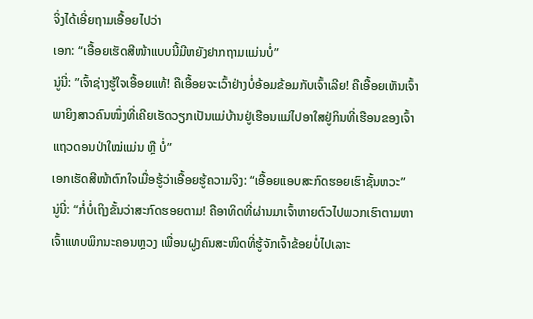ຈິ່ງໄດ້ເອີ່ຍຖາມເອື້ອຍໄປວ່າ
ເອກ: “ເອື້ອຍເຮັດສີໜ້າແບບນີ້ມີຫຍັງຢາກຖາມແມ່ນບໍ່”
ນູ່ນີ່: ”ເຈົ້າຊ່າງຮູ້ໃຈເອື້ອຍແທ້! ຄືເອື້ອຍຈະເວົ້າຢ່າງບໍ່ອ້ອມຂ້ອມກັບເຈົ້າເລີຍ! ຄືເອື້ອຍເຫັນເຈົ້າພາຍິງສາວຄົນໜຶ່ງທີ່ເຄີຍເຮັດວຽກເປັນແມ່ບ້ານຢູ່ເຮືອນແມ່ໄປອາໃສຢູ່ກິນທີ່ເຮືອນຂອງເຈົ້າແຖວດອນປ່າໃໝ່ແມ່ນ ຫຼື ບໍ່”
ເອກເຮັດສີໜ້າຕົກໃຈເມື່ອຮູ້ວ່າເອື້ອຍຮູ້ຄວາມຈິງ: “ເອື້ອຍແອບສະກົດຮອຍເຮົາຊັ້ນຫວະ”
ນູ່ນີ່: “ກໍ່ບໍ່ເຖິງຂັ້ນວ່າສະກົດຮອຍຕາມ! ຄືອາທິດທີ່ຜ່ານມາເຈົ້າຫາຍຕົວໄປພວກເຮົາຕາມຫາເຈົ້າແທບພິກນະຄອນຫຼວງ ເພື່ອນຝູງຄົນສະໜິດທີ່ຮູ້ຈັກເຈົ້າຂ້ອຍບໍ່ໄປເລາະ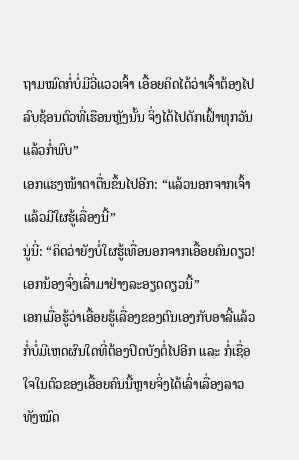ຖາມໝົດກໍ່ບໍ່ມີວີ່ແວວເຈົ້າ ເອື້ອຍຄິດໄດ້ວ່າເຈົ້າຕ້ອງໄປລົບຊ້ອນຕົວທີ່ເຮືອນຫຼັງນັ້ນ ຈິ່ງໄດ້ໄປດັກເຝົ້າທຸກວັນແລ້ວກໍ່ພົບ”
ເອກແຮງໜ້າຕາຕື່ນຂຶ້ນໄປອີກ: “ແລ້ວນອກຈາກເຈົ້າແລ້ວມີໃຜຮູ້ເລື່ອງນີ້”
ນູ່ນີ່: “ຄິດວ່າຍັງບໍ່ໃຜຮູ້ເທື່ອນອກຈາກເອື້ອຍຄົນດຽວ! ເອກນ້ອງຈົ່ງເລົ່າມາຢ່າງລະອຽດດຽວນີ້”
ເອກເມື່ອຮູ້ວ່າເອື້ອຍຮູ້ເລື່ອງຂອງຕົນເອງກັບອາລີ້ແລ້ວກໍ່ບໍ່ມີເຫດຜົນໃດທີ່ຕ້ອງປິດບັງຕໍ່ໄປອີກ ແລະ ກໍ່ເຊື່ອໃຈໃນຕົວຂອງເອື້ອຍຄົນນີ້ຫຼາຍຈິ່ງໄດ້ເລົ່າເລື່ອງລາວທັງໝົດ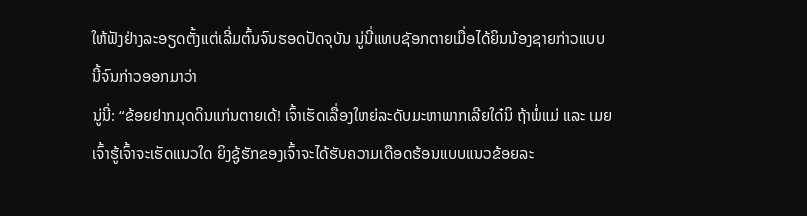ໃຫ້ຟັງຢ່າງລະອຽດຕັ້ງແຕ່ເລີ່ມຕົ້ນຈົນຮອດປັດຈຸບັນ ນູ່ນີ່ແທບຊັອກຕາຍເມື່ອໄດ້ຍິນນ້ອງຊາຍກ່າວແບບນີ້ຈົນກ່າວອອກມາວ່າ
ນູ່ນີ່: “ຂ້ອຍຢາກມຸດດິນແກ່ນຕາຍເດ້! ເຈົ້າເຮັດເລື່ອງໃຫຍ່ລະດັບມະຫາພາກເລີຍໃດ໋ນິ ຖ້າພໍ່ແມ່ ແລະ ເມຍເຈົ້າຮູ້ເຈົ້າຈະເຮັດແນວໃດ ຍິງຊູ້ຮັກຂອງເຈົ້າຈະໄດ້ຮັບຄວາມເດືອດຮ້ອນແບບແນວຂ້ອຍລະ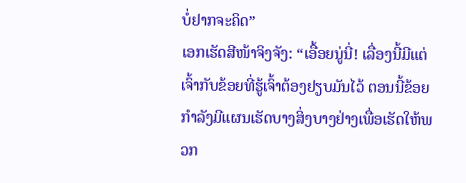ບໍ່ຢາກຈະຄິດ”
ເອກເຮັດສີໜ້າຈິງຈັງ: “ເອື້ອຍນູ່ນີ່! ເລື່ອງນີ້ມີແຕ່ເຈົ້າກັບຂ້ອຍທີ່ຮູ້ເຈົ້າຕ້ອງຢຽບມັນໄວ້ ຕອນນີ້ຂ້ອຍກຳລັງມີແຜນເຮັດບາງສິ່ງບາງຢ່າງເພື່ອເຮັດໃຫ້ພວກ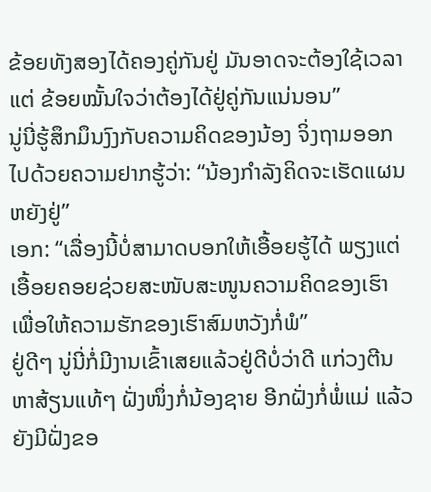ຂ້ອຍທັງສອງໄດ້ຄອງຄູ່ກັນຢູ່ ມັນອາດຈະຕ້ອງໃຊ້ເວລາແຕ່ ຂ້ອຍໝັ້ນໃຈວ່າຕ້ອງໄດ້ຢູ່ຄູ່ກັນແນ່ນອນ”
ນູ່ນີ່ຮູ້ສຶກມຶນງົງກັບຄວາມຄິດຂອງນ້ອງ ຈິ່ງຖາມອອກໄປດ້ວຍຄວາມຢາກຮູ້ວ່າ: “ນ້ອງກຳລັງຄິດຈະເຮັດແຜນຫຍັງຢູ່”
ເອກ: “ເລື່ອງນີ້ບໍ່ສາມາດບອກໃຫ້ເອື້ອຍຮູ້ໄດ້ ພຽງແຕ່ເອື້ອຍຄອຍຊ່ວຍສະໜັບສະໜູນຄວາມຄິດຂອງເຮົາ ເພື່ອໃຫ້ຄວາມຮັກຂອງເຮົາສົມຫວັງກໍ່ພໍ”
ຢູ່ດີໆ ນູ່ນີ່ກໍ່ມີງານເຂົ້າເສຍແລ້ວຢູ່ດີບໍ່ວ່າດີ ແກ່ວງຕີນຫາສ້ຽນແທ້ໆ ຝັ່ງໜຶ່ງກໍ່ນ້ອງຊາຍ ອີກຝັ່ງກໍ່ພໍ່ແມ່ ແລ້ວຍັງມີຝັ່ງຂອ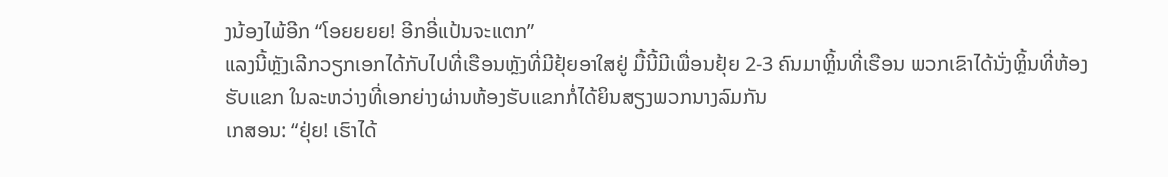ງນ້ອງໄພ້ອີກ “ໂອຍຍຍຍ! ອີກອີ່ແປ້ນຈະແຕກ”
ແລງນີ້ຫຼັງເລີກວຽກເອກໄດ້ກັບໄປທີ່ເຮືອນຫຼັງທີ່ມີຢຸ້ຍອາໃສຢູ່ ມື້ນີ້ມີເພື່ອນຢຸ້ຍ 2-3 ຄົນມາຫຼິ້ນທີ່ເຮືອນ ພວກເຂົາໄດ້ນັ່ງຫຼິ້ນທີ່ຫ້ອງຮັບແຂກ ໃນລະຫວ່າງທີ່ເອກຍ່າງຜ່ານຫ້ອງຮັບແຂກກໍ່ໄດ້ຍິນສຽງພວກນາງລົມກັນ
ເກສອນ: “ຢຸ່ຍ! ເຮົາໄດ້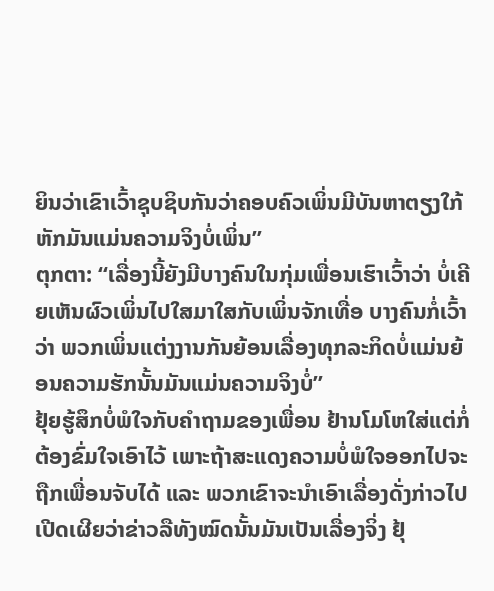ຍິນວ່າເຂົາເວົ້າຊຸບຊິບກັນວ່າຄອບຄົວເພິ່ນມີບັນຫາຕຽງໃກ້ຫັກມັນແມ່ນຄວາມຈິງບໍ່ເພິ່ນ”
ຕຸກຕາ: “ເລື່ອງນີ້ຍັງມີບາງຄົນໃນກຸ່ມເພື່ອນເຮົາເວົ້າວ່າ ບໍ່ເຄີຍເຫັນຜົວເພິ່ນໄປໃສມາໃສກັບເພິ່ນຈັກເທື່ອ ບາງຄົນກໍ່ເວົ້າວ່າ ພວກເພິ່ນແຕ່ງງານກັນຍ້ອນເລື່ອງທຸກລະກິດບໍ່ແມ່ນຍ້ອນຄວາມຮັກນັ້ນມັນແມ່ນຄວາມຈິງບໍ່”
ຢຸ້ຍຮູ້ສຶກບໍ່ພໍໃຈກັບຄຳຖາມຂອງເພື່ອນ ຢ້ານໂມໂຫໃສ່ແຕ່ກໍ່ຕ້ອງຂົ່ມໃຈເອົາໄວ້ ເພາະຖ້າສະແດງຄວາມບໍ່ພໍໃຈອອກໄປຈະຖືກເພື່ອນຈັບໄດ້ ແລະ ພວກເຂົາຈະນຳເອົາເລື່ອງດັ່ງກ່າວໄປເປີດເຜີຍວ່າຂ່າວລືທັງໝົດນັ້ນມັນເປັນເລື່ອງຈິ່ງ ຢຸ້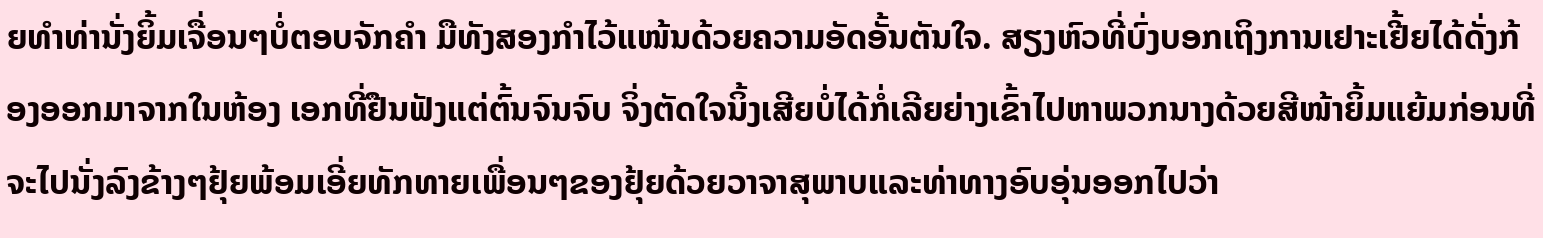ຍທຳທ່ານັ່ງຍິ້ມເຈື່ອນໆບໍ່ຕອບຈັກຄຳ ມືທັງສອງກຳໄວ້ແໜ້ນດ້ວຍຄວາມອັດອັ້ນຕັນໃຈ. ສຽງຫົວທີ່ບົ່ງບອກເຖິງການເຢາະເຢີ້ຍໄດ້ດັ່ງກ້ອງອອກມາຈາກໃນຫ້ອງ ເອກທີ່ຢືນຟັງແຕ່ຕົ້ນຈົນຈົບ ຈິ່ງຕັດໃຈນິ້ງເສີຍບໍ່ໄດ້ກໍ່ເລີຍຍ່າງເຂົ້າໄປຫາພວກນາງດ້ວຍສີໜ້າຍິ້ມແຍ້ມກ່ອນທີ່ຈະໄປນັ່ງລົງຂ້າງໆຢຸ້ຍພ້ອມເອີ່ຍທັກທາຍເພື່ອນໆຂອງຢຸ້ຍດ້ວຍວາຈາສຸພາບແລະທ່າທາງອົບອຸ່ນອອກໄປວ່າ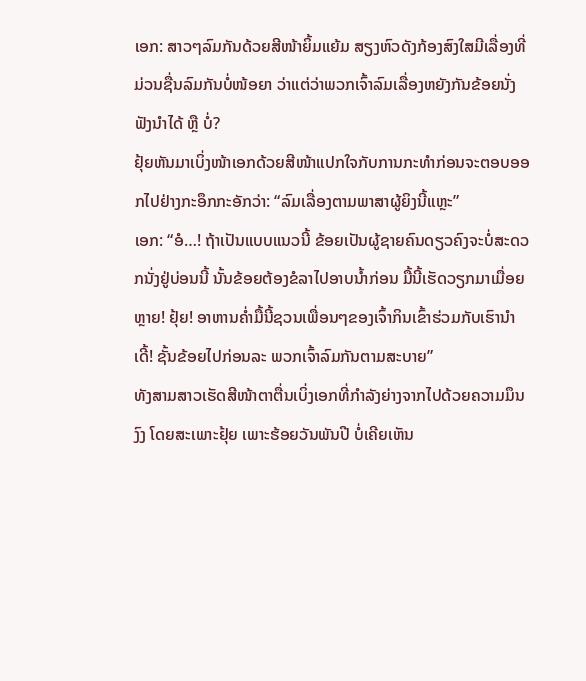ເອກ: ສາວໆລົມກັນດ້ວຍສີໜ້າຍິ້ມແຍ້ມ ສຽງຫົວດັງກ້ອງສົງໃສມີເລື່ອງທີ່ມ່ວນຊື່ນລົມກັນບໍ່ໜ້ອຍາ ວ່າແຕ່ວ່າພວກເຈົ້າລົມເລື່ອງຫຍັງກັນຂ້ອຍນັ່ງຟັງນຳໄດ້ ຫຼື ບໍ່?
ຢຸ້ຍຫັນມາເບິ່ງໜ້າເອກດ້ວຍສີໜ້າແປກໃຈກັບການກະທຳກ່ອນຈະຕອບອອກໄປຢ່າງກະອຶກກະອັກວ່າ: “ລົມເລື່ອງຕາມພາສາຜູ້ຍິງນີ້ແຫຼະ”
ເອກ: “ອໍ…! ຖ້າເປັນແບບແນວນີ້ ຂ້ອຍເປັນຜູ້ຊາຍຄົນດຽວຄົງຈະບໍ່ສະດວກນັ່ງຢູ່ບ່ອນນີ້ ນັ້ນຂ້ອຍຕ້ອງຂໍລາໄປອາບນ້ຳກ່ອນ ມື້ນີ້ເຮັດວຽກມາເມື່ອຍຫຼາຍ! ຢຸ້ຍ! ອາຫານຄ່ຳມື້ນີ້ຊວນເພື່ອນໆຂອງເຈົ້າກິນເຂົ້າຮ່ວມກັບເຮົານຳເດີ້! ຊັ້ນຂ້ອຍໄປກ່ອນລະ ພວກເຈົ້າລົມກັນຕາມສະບາຍ”
ທັງສາມສາວເຮັດສີໜ້າຕາຕື່ນເບິ່ງເອກທີ່ກຳລັງຍ່າງຈາກໄປດ້ວຍຄວາມມຶນງົງ ໂດຍສະເພາະຢຸ້ຍ ເພາະຮ້ອຍວັນພັນປີ ບໍ່ເຄີຍເຫັນ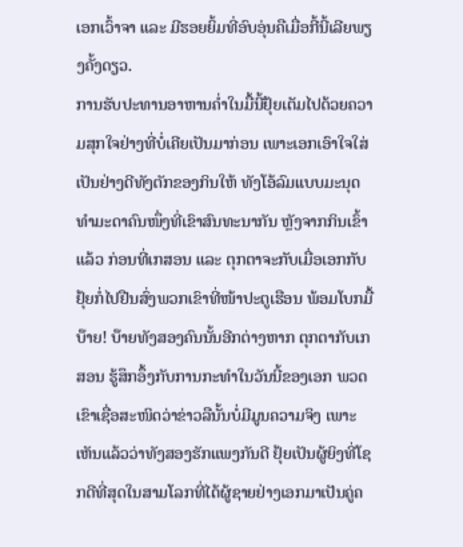ເອກເວົ້າຈາ ແລະ ມີຮອຍຍິ້ມທີ່ອົບອຸ່ນຄືເມື່ອກີ້ນີ້ເລີຍພຽງຄັ້ງດຽວ.
ການຮັບປະທານອາຫານຄ່ຳໃນມື້ນີ້ຢຸ້ຍເຕັມໄປດ້ວຍຄວາມສຸກໃຈຢ່າງທີ່ບໍ່ເຄີຍເປັນມາກ່ອນ ເພາະເອກເອົາໃຈໃສ່ເປັນຢ່າງດີທັງຕັກຂອງກິນໃຫ້ ທັງໂອ້ລົມແບບມະນຸດທຳມະດາຄົນໜຶ່ງທີ່ເຂົາສົນທະນາກັນ ຫຼັງຈາກກິນເຂົ້າແລ້ວ ກ່ອນທີ່ເກສອນ ແລະ ຕຸກຕາຈະກັບເມື່ອເອກກັບຢຸ້ຍກໍ່ໄປຢືນສົ່ງພວກເຂົາທີ່ໜ້າປະຕູເຮືອນ ພ້ອມໂບກມື້ບ໊າຍ! ບ໊າຍທັງສອງຄົນນັ້ນອີກຕ່າງຫາກ ຕຸກຕາກັບເກສອນ ຮູ້ສຶກອຶ້ງກັບການກະທຳໃນວັນນີ້ຂອງເອກ ພວດເຂົາເຊື່ອສະໜິດວ່າຂ່າວລືນັ້ນບໍ່ມີມູນຄວາມຈິງ ເພາະເຫັນແລ້ວວ່າທັງສອງຮັກແພງກັນດີ ຢຸ້ຍເປັນຜູ້ຍິງທີ່ໂຊກດີທີ່ສຸດໃນສາມໂລກທີ່ໄດ້ຜູ້ຊາຍຢ່າງເອກມາເປັນຄູ່ຄ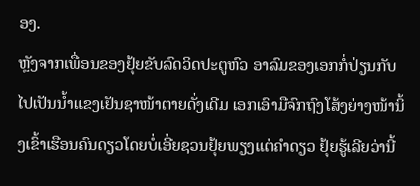ອງ.
ຫຼັງຈາກເພື່ອນຂອງຢຸ້ຍຂັບລົດວິດປະຕູຫົວ ອາລົມຂອງເອກກໍ່ປ່ຽນກັບໄປເປັນນ້ຳແຂງເຢັນຊາໜ້າຕາຍດັ່ງເດີມ ເອກເອົາມືຈົກຖົງໂສ້ງຍ່າງໜ້ານິ້ງເຂົ້າເຮືອນຄົນດຽວໂດຍບໍ່ເອີ່ຍຊວນຢຸ້ຍພຽງແຕ່ຄຳດຽວ ຢຸ້ຍຮູ້ເລີຍວ່ານີ້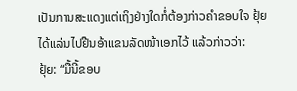ເປັນການສະແດງແຕ່ເຖິງຢ່າງໃດກໍ່ຕ້ອງກ່າວຄຳຂອບໃຈ ຢຸ້ຍໄດ້ແລ່ນໄປຢືນອ້າແຂນລັດໜ້າເອກໄວ້ ແລ້ວກ່າວວ່າ:
ຢຸ້ຍ: “ມື້ນີ້ຂອບ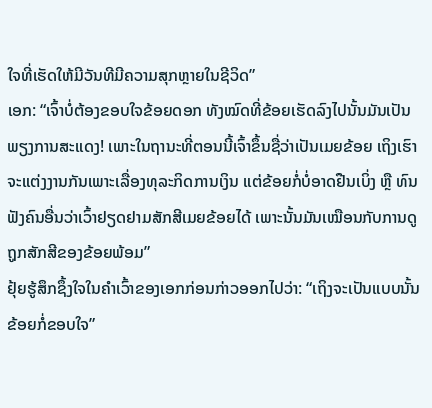ໃຈທີ່ເຮັດໃຫ້ມີວັນທີມີຄວາມສຸກຫຼາຍໃນຊີວິດ”
ເອກ: “ເຈົ້າບໍ່ຕ້ອງຂອບໃຈຂ້ອຍດອກ ທັງໝົດທີ່ຂ້ອຍເຮັດລົງໄປນັ້ນມັນເປັນພຽງການສະແດງ! ເພາະໃນຖານະທີ່ຕອນນີ້ເຈົ້າຂຶ້ນຊື່ວ່າເປັນເມຍຂ້ອຍ ເຖິງເຮົາຈະແຕ່ງງານກັນເພາະເລື່ອງທຸລະກິດການເງິນ ແຕ່ຂ້ອຍກໍ່ບໍ່ອາດຢືນເບິ່ງ ຫຼື ທົນຟັງຄົນອື່ນວ່າເວົ້າຢຽດຢາມສັກສີເມຍຂ້ອຍໄດ້ ເພາະນັ້ນມັນເໝືອນກັບການດູຖູກສັກສີຂອງຂ້ອຍພ້ອມ”
ຢຸ້ຍຮູ້ສຶກຊຶ້ງໃຈໃນຄຳເວົ້າຂອງເອກກ່ອນກ່າວອອກໄປວ່າ: “ເຖິງຈະເປັນແບບນັ້ນຂ້ອຍກໍ່ຂອບໃຈ”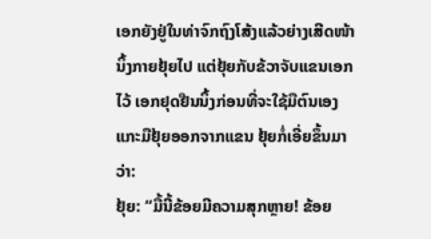ເອກຍັງຢູ່ໃນທ່າຈົກຖົງໂສ້ງແລ້ວຍ່າງເສີດໜ້ານິ້ງກາຍຢຸ້ຍໄປ ແຕ່ຢຸ້ຍກັບຂ້ວາຈັບແຂນເອກໄວ້ ເອກຢຸດຢືນນິ້ງກ່ອນທີ່ຈະໃຊ້ມືຕົນເອງແກະມືຢຸ້ຍອອກຈາກແຂນ ຢຸ້ຍກໍ່ເອີ່ຍຂຶ້ນມາວ່າ:
ຢຸ້ຍ: “ມື້ນີ້ຂ້ອຍມີຄວາມສຸກຫຼາຍ! ຂ້ອຍ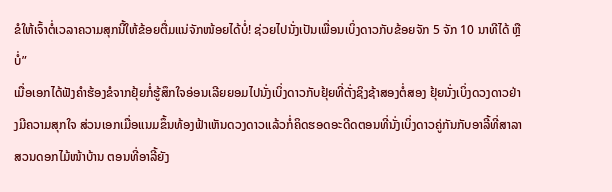ຂໍໃຫ້ເຈົ້າຕໍ່ເວລາຄວາມສຸກນີ້ໃຫ້ຂ້ອຍຕື່ມແນ່ຈັກໜ້ອຍໄດ້ບໍ່! ຊ່ວຍໄປນັ່ງເປັນເພື່ອນເບິ່ງດາວກັບຂ້ອຍຈັກ 5 ຈັກ 10 ນາທີໄດ້ ຫຼື ບໍ່”
ເມື່ອເອກໄດ້ຟັງຄຳຮ້ອງຂໍຈາກຢຸ້ຍກໍ່ຮູ້ສຶກໃຈອ່ອນເລີຍຍອມໄປນັ່ງເບິ່ງດາວກັບຢຸ້ຍທີ່ຕັ່ງຊິງຊ້າສອງຕໍ່ສອງ ຢຸ້ຍນັ່ງເບິ່ງດວງດາວຢ່າງມີຄວາມສຸກໃຈ ສ່ວນເອກເມື່ອແນມຂຶ້ນທ້ອງຟ້າເຫັນດວງດາວແລ້ວກໍ່ຄິດຮອດອະດີດຕອນທີ່ນັ່ງເບິ່ງດາວຄູ່ກັນກັບອາລີ້ທີ່ສາລາສວນດອກໄມ້ໜ້າບ້ານ ຕອນທີ່ອາລີ້ຍັງ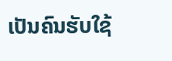ເປັນຄົນຮັບໃຊ້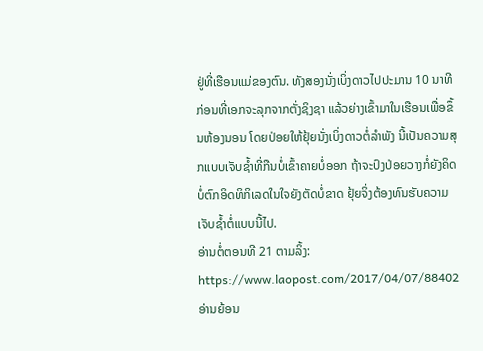ຢູ່ທີ່ເຮືອນແມ່ຂອງຕົນ. ທັງສອງນັ່ງເບິ່ງດາວໄປປະມານ 10 ນາທີ ກ່ອນທີ່ເອກຈະລຸກຈາກຕັ່ງຊິງຊາ ແລ້ວຍ່າງເຂົ້າມາໃນເຮືອນເພື່ອຂຶ້ນຫ້ອງນອນ ໂດຍປ່ອຍໃຫ້ຢຸ້ຍນັ່ງເບິ່ງດາວຕໍ່ລຳພັງ ນີ້ເປັນຄວາມສຸກແບບເຈັບຊ້ຳທີ່ກືນບໍ່ເຂົ້າຄາຍບໍ່ອອກ ຖ້າຈະປົງປ່ອຍວາງກໍ່ຍັງຄິດບໍ່ຕົກອິດທິກິເລດໃນໃຈຍັງຕັດບໍ່ຂາດ ຢຸ້ຍຈິ່ງຕ້ອງທົນຮັບຄວາມເຈັບຊ້ຳຕໍ່ແບບນີ້ໄປ.
ອ່ານຕໍ່ຕອນທີ 21 ຕາມລິ້ງ: https://www.laopost.com/2017/04/07/88402
ອ່ານຍ້ອນ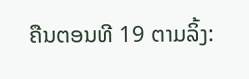ຄືນຕອນທີ 19 ຕາມລິ້ງ: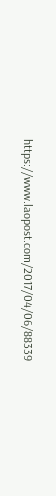https://www.laopost.com/2017/04/06/88339